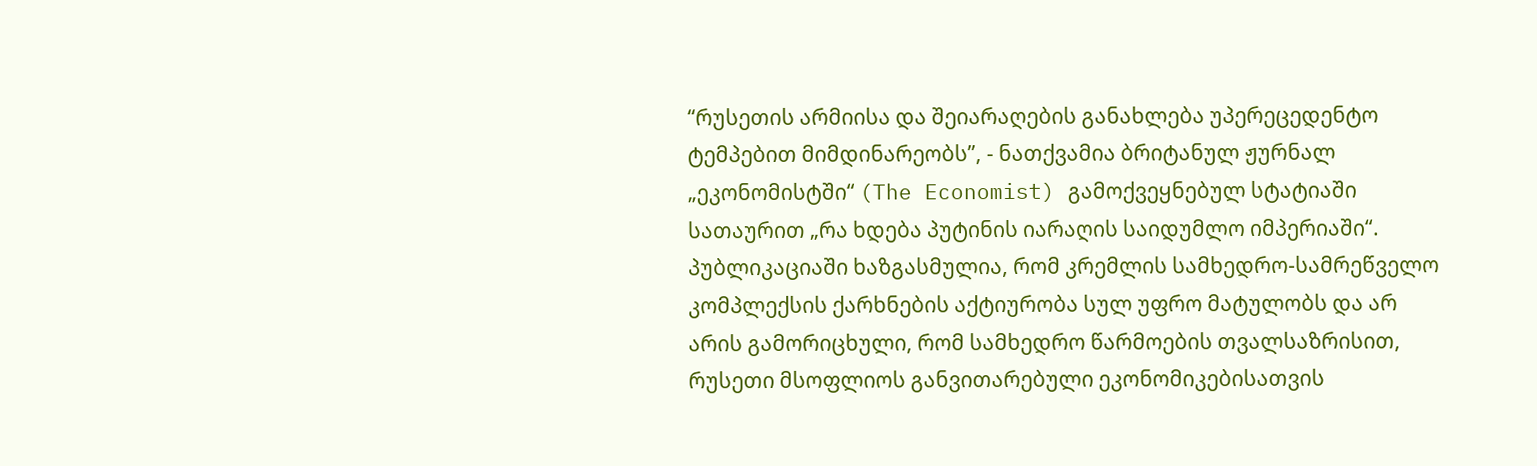“რუსეთის არმიისა და შეიარაღების განახლება უპერეცედენტო ტემპებით მიმდინარეობს”, - ნათქვამია ბრიტანულ ჟურნალ „ეკონომისტში“ (The Economist) გამოქვეყნებულ სტატიაში სათაურით „რა ხდება პუტინის იარაღის საიდუმლო იმპერიაში“. პუბლიკაციაში ხაზგასმულია, რომ კრემლის სამხედრო-სამრეწველო კომპლექსის ქარხნების აქტიურობა სულ უფრო მატულობს და არ არის გამორიცხული, რომ სამხედრო წარმოების თვალსაზრისით, რუსეთი მსოფლიოს განვითარებული ეკონომიკებისათვის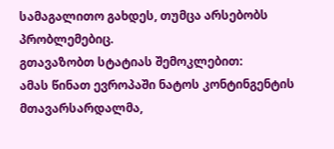სამაგალითო გახდეს, თუმცა არსებობს პრობლემებიც.
გთავაზობთ სტატიას შემოკლებით:
ამას წინათ ევროპაში ნატოს კონტინგენტის მთავარსარდალმა,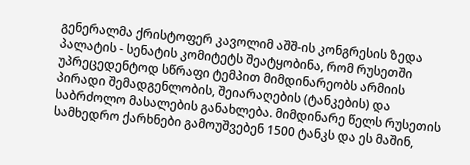გენერალმა ქრისტოფერ კავოლიმ აშშ-ის კონგრესის ზედა პალატის - სენატის კომიტეტს შეატყობინა, რომ რუსეთში უპრეცედენტოდ სწრაფი ტემპით მიმდინარეობს არმიის პირადი შემადგენლობის, შეიარაღების (ტანკების) და საბრძოლო მასალების განახლება. მიმდინარე წელს რუსეთის სამხედრო ქარხნები გამოუშვებენ 1500 ტანკს და ეს მაშინ,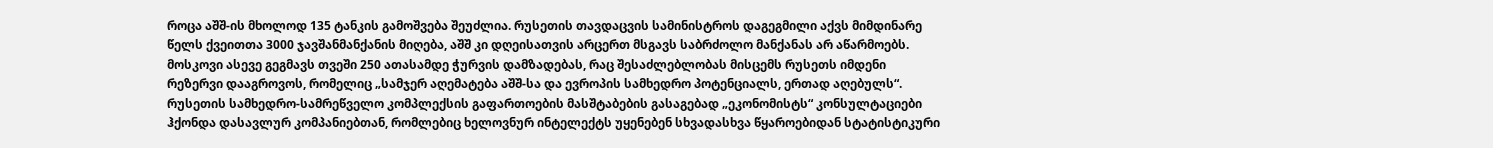როცა აშშ-ის მხოლოდ 135 ტანკის გამოშვება შეუძლია. რუსეთის თავდაცვის სამინისტროს დაგეგმილი აქვს მიმდინარე წელს ქვეითთა 3000 ჯავშანმანქანის მიღება, აშშ კი დღეისათვის არცერთ მსგავს საბრძოლო მანქანას არ აწარმოებს. მოსკოვი ასევე გეგმავს თვეში 250 ათასამდე ჭურვის დამზადებას, რაც შესაძლებლობას მისცემს რუსეთს იმდენი რეზერვი დააგროვოს, რომელიც „სამჯერ აღემატება აშშ-სა და ევროპის სამხედრო პოტენციალს, ერთად აღებულს“.
რუსეთის სამხედრო-სამრეწველო კომპლექსის გაფართოების მასშტაბების გასაგებად „ეკონომისტს“ კონსულტაციები ჰქონდა დასავლურ კომპანიებთან, რომლებიც ხელოვნურ ინტელექტს უყენებენ სხვადასხვა წყაროებიდან სტატისტიკური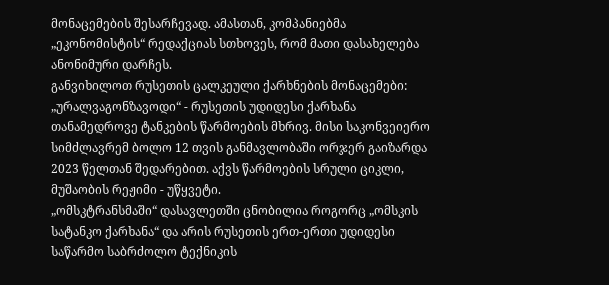მონაცემების შესარჩევად. ამასთან, კომპანიებმა „ეკონომისტის“ რედაქციას სთხოვეს, რომ მათი დასახელება ანონიმური დარჩეს.
განვიხილოთ რუსეთის ცალკეული ქარხნების მონაცემები:
„ურალვაგონზავოდი“ - რუსეთის უდიდესი ქარხანა თანამედროვე ტანკების წარმოების მხრივ. მისი საკონვეიერო სიმძლავრემ ბოლო 12 თვის განმავლობაში ორჯერ გაიზარდა 2023 წელთან შედარებით. აქვს წარმოების სრული ციკლი, მუშაობის რეჟიმი - უწყვეტი.
„ომსკტრანსმაში“ დასავლეთში ცნობილია როგორც „ომსკის სატანკო ქარხანა“ და არის რუსეთის ერთ-ერთი უდიდესი საწარმო საბრძოლო ტექნიკის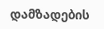დამზადების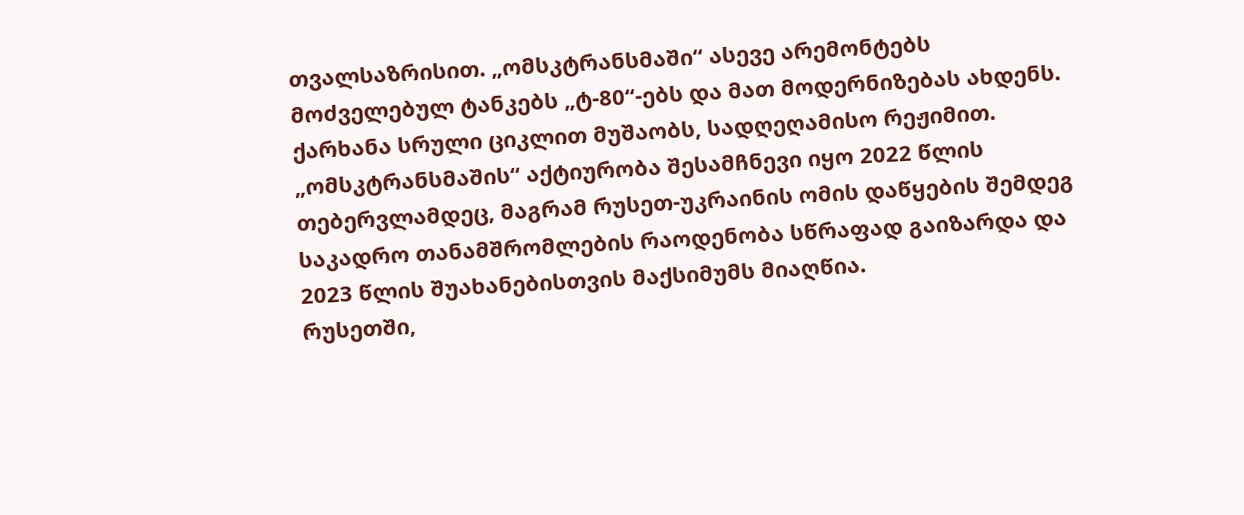თვალსაზრისით. „ომსკტრანსმაში“ ასევე არემონტებს მოძველებულ ტანკებს „ტ-80“-ებს და მათ მოდერნიზებას ახდენს. ქარხანა სრული ციკლით მუშაობს, სადღეღამისო რეჟიმით. „ომსკტრანსმაშის“ აქტიურობა შესამჩნევი იყო 2022 წლის თებერვლამდეც, მაგრამ რუსეთ-უკრაინის ომის დაწყების შემდეგ საკადრო თანამშრომლების რაოდენობა სწრაფად გაიზარდა და 2023 წლის შუახანებისთვის მაქსიმუმს მიაღწია.
რუსეთში,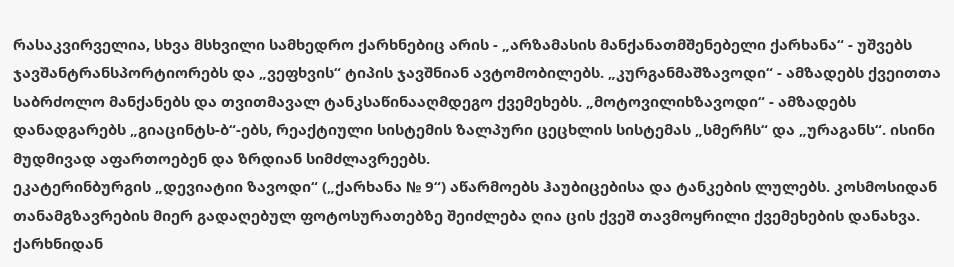რასაკვირველია, სხვა მსხვილი სამხედრო ქარხნებიც არის - „არზამასის მანქანათმშენებელი ქარხანა“ - უშვებს ჯავშანტრანსპორტიორებს და „ვეფხვის“ ტიპის ჯავშნიან ავტომობილებს. „კურგანმაშზავოდი“ - ამზადებს ქვეითთა საბრძოლო მანქანებს და თვითმავალ ტანკსაწინააღმდეგო ქვემეხებს. „მოტოვილიხზავოდი“ - ამზადებს დანადგარებს „გიაცინტს-ბ“-ებს, რეაქტიული სისტემის ზალპური ცეცხლის სისტემას „სმერჩს“ და „ურაგანს“. ისინი მუდმივად აფართოებენ და ზრდიან სიმძლავრეებს.
ეკატერინბურგის „დევიატიი ზავოდი“ („ქარხანა № 9“) აწარმოებს ჰაუბიცებისა და ტანკების ლულებს. კოსმოსიდან თანამგზავრების მიერ გადაღებულ ფოტოსურათებზე შეიძლება ღია ცის ქვეშ თავმოყრილი ქვემეხების დანახვა. ქარხნიდან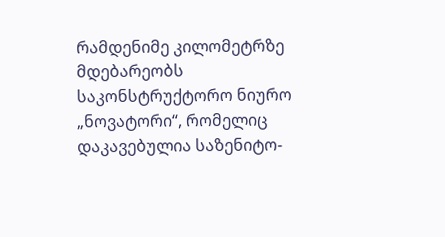რამდენიმე კილომეტრზე მდებარეობს საკონსტრუქტორო ნიურო „ნოვატორი“, რომელიც დაკავებულია საზენიტო-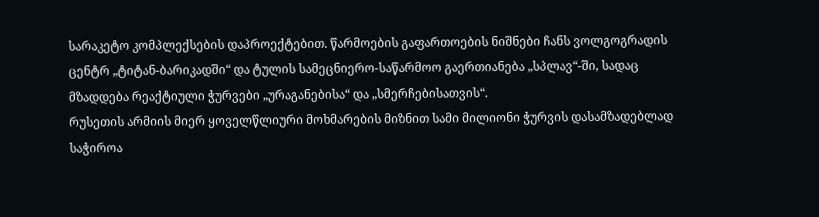სარაკეტო კომპლექსების დაპროექტებით. წარმოების გაფართოების ნიშნები ჩანს ვოლგოგრადის ცენტრ „ტიტან-ბარიკადში“ და ტულის სამეცნიერო-საწარმოო გაერთიანება „სპლავ“-ში, სადაც მზადდება რეაქტიული ჭურვები „ურაგანებისა“ და „სმერჩებისათვის“.
რუსეთის არმიის მიერ ყოველწლიური მოხმარების მიზნით სამი მილიონი ჭურვის დასამზადებლად საჭიროა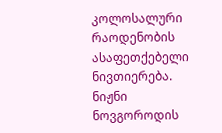კოლოსალური რაოდენობის ასაფეთქებელი ნივთიერება. ნიჟნი ნოვგოროდის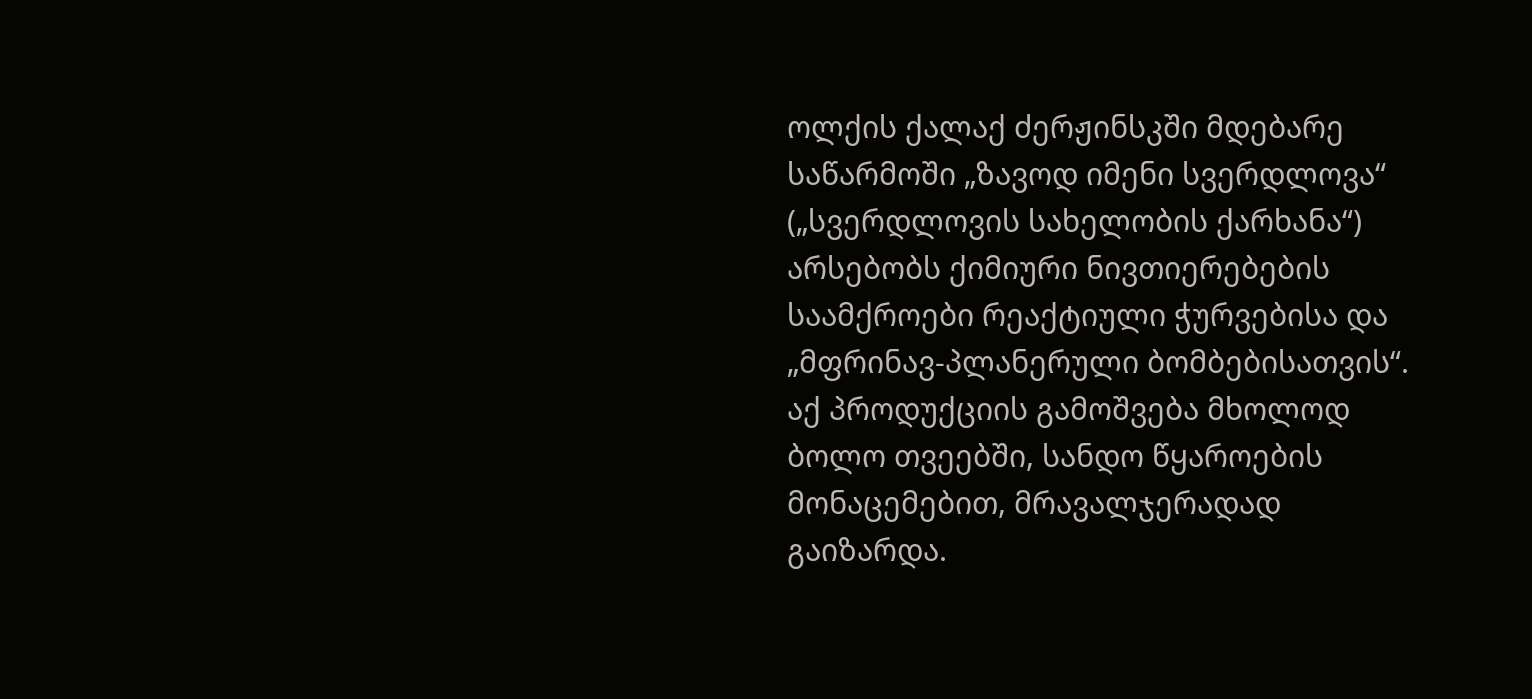ოლქის ქალაქ ძერჟინსკში მდებარე საწარმოში „ზავოდ იმენი სვერდლოვა“ („სვერდლოვის სახელობის ქარხანა“) არსებობს ქიმიური ნივთიერებების საამქროები რეაქტიული ჭურვებისა და „მფრინავ-პლანერული ბომბებისათვის“. აქ პროდუქციის გამოშვება მხოლოდ ბოლო თვეებში, სანდო წყაროების მონაცემებით, მრავალჯერადად გაიზარდა.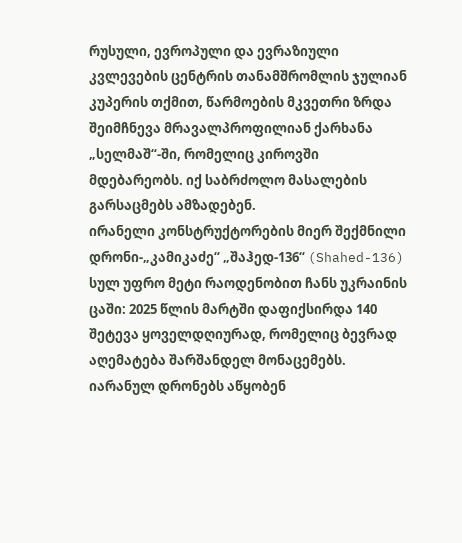რუსული, ევროპული და ევრაზიული კვლევების ცენტრის თანამშრომლის ჯულიან კუპერის თქმით, წარმოების მკვეთრი ზრდა შეიმჩნევა მრავალპროფილიან ქარხანა „სელმაშ“-ში, რომელიც კიროვში მდებარეობს. იქ საბრძოლო მასალების გარსაცმებს ამზადებენ.
ირანელი კონსტრუქტორების მიერ შექმნილი დრონი-„კამიკაძე“ „შაჰედ-136“ (Shahed-136) სულ უფრო მეტი რაოდენობით ჩანს უკრაინის ცაში: 2025 წლის მარტში დაფიქსირდა 140 შეტევა ყოველდღიურად, რომელიც ბევრად აღემატება შარშანდელ მონაცემებს. იარანულ დრონებს აწყობენ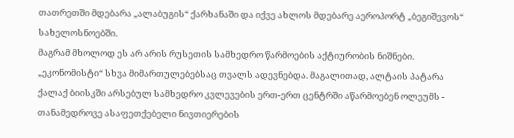თათრეთში მდებარა „ალაბუგის“ ქარხანაში და იქვე ახლოს მდებარე აეროპორტ „ბეგიშევოს“ სახელოსნოებში.
მაგრამ მხოლოდ ეს არ არის რუსეთის სამხედრო წარმოების აქტიურობის ნიშნები. „ეკონომისტი“ სხვა მიმართულებებსაც თვალს ადევნებდა. მაგალითად, ალტაის პატარა ქალაქ ბიისკში არსებულ სამხედრო კვლევების ერთ-ერთ ცენტრში აწარმოებენ ოლეუმს - თანამედროვე ასაფეთქებელი ნივთიერების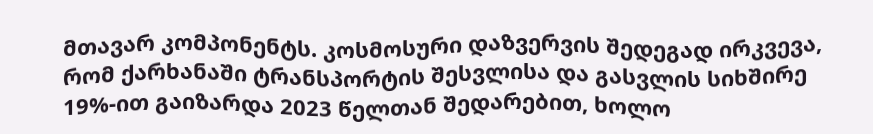მთავარ კომპონენტს. კოსმოსური დაზვერვის შედეგად ირკვევა, რომ ქარხანაში ტრანსპორტის შესვლისა და გასვლის სიხშირე 19%-ით გაიზარდა 2023 წელთან შედარებით, ხოლო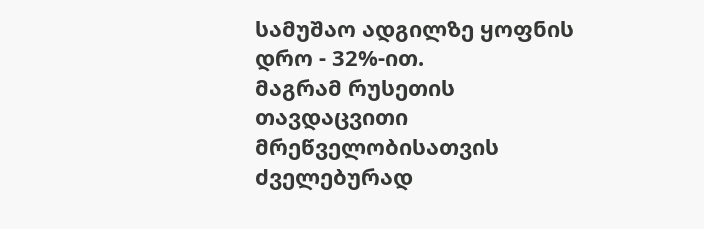სამუშაო ადგილზე ყოფნის დრო - 32%-ით.
მაგრამ რუსეთის თავდაცვითი მრეწველობისათვის ძველებურად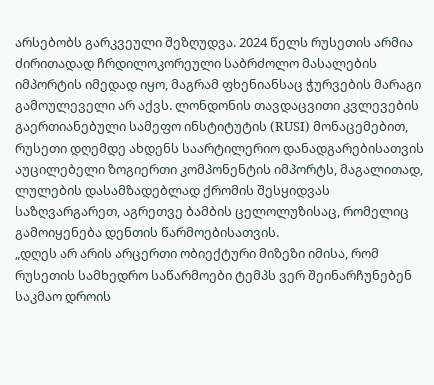არსებობს გარკვეული შეზღუდვა. 2024 წელს რუსეთის არმია ძირითადად ჩრდილოკორეული საბრძოლო მასალების იმპორტის იმედად იყო, მაგრამ ფხენიანსაც ჭურვების მარაგი გამოულეველი არ აქვს. ლონდონის თავდაცვითი კვლევების გაერთიანებული სამეფო ინსტიტუტის (RUSI) მონაცემებით, რუსეთი დღემდე ახდენს საარტილერიო დანადგარებისათვის აუცილებელი ზოგიერთი კომპონენტის იმპორტს, მაგალითად, ლულების დასამზადებლად ქრომის შესყიდვას საზღვარგარეთ, აგრეთვე ბამბის ცელოლუზისაც, რომელიც გამოიყენება დენთის წარმოებისათვის.
„დღეს არ არის არცერთი ობიექტური მიზეზი იმისა, რომ რუსეთის სამხედრო საწარმოები ტემპს ვერ შეინარჩუნებენ საკმაო დროის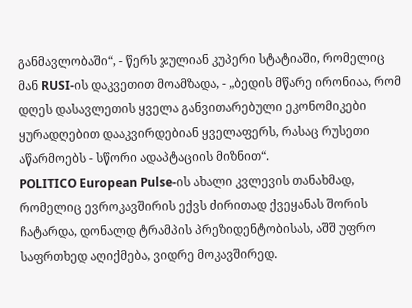განმავლობაში“, - წერს ჯულიან კუპერი სტატიაში, რომელიც მან RUSI-ის დაკვეთით მოამზადა, - „ბედის მწარე ირონიაა, რომ დღეს დასავლეთის ყველა განვითარებული ეკონომიკები ყურადღებით დააკვირდებიან ყველაფერს, რასაც რუსეთი აწარმოებს - სწორი ადაპტაციის მიზნით“.
POLITICO European Pulse-ის ახალი კვლევის თანახმად, რომელიც ევროკავშირის ექვს ძირითად ქვეყანას შორის ჩატარდა, დონალდ ტრამპის პრეზიდენტობისას, აშშ უფრო საფრთხედ აღიქმება, ვიდრე მოკავშირედ.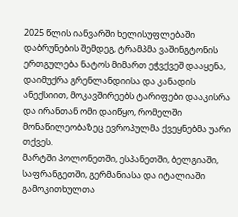2025 წლის იანვარში ხელისუფლებაში დაბრუნების შემდეგ, ტრამპმა ვაშინგტონის ერთგულება ნატოს მიმართ ეჭვქვეშ დააყენა, დაიმუქრა გრენლანდიისა და კანადის ანექსიით, მოკავშირეებს ტარიფები დააკისრა და ირანთან ომი დაიწყო, რომელში მონაწილეობაზეც ევროპულმა ქვეყნებმა უარი თქვეს.
მარტში პოლონეთში, ესპანეთში, ბელგიაში, საფრანგეთში, გერმანიასა და იტალიაში გამოკითხულთა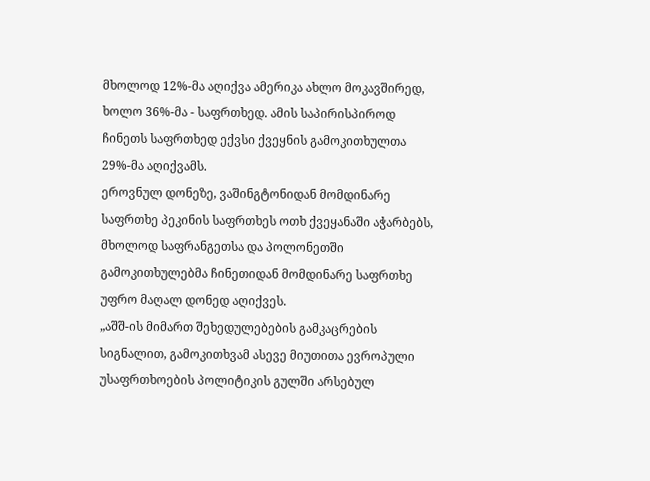მხოლოდ 12%-მა აღიქვა ამერიკა ახლო მოკავშირედ, ხოლო 36%-მა - საფრთხედ. ამის საპირისპიროდ ჩინეთს საფრთხედ ექვსი ქვეყნის გამოკითხულთა 29%-მა აღიქვამს.
ეროვნულ დონეზე, ვაშინგტონიდან მომდინარე საფრთხე პეკინის საფრთხეს ოთხ ქვეყანაში აჭარბებს, მხოლოდ საფრანგეთსა და პოლონეთში გამოკითხულებმა ჩინეთიდან მომდინარე საფრთხე უფრო მაღალ დონედ აღიქვეს.
„აშშ-ის მიმართ შეხედულებების გამკაცრების სიგნალით, გამოკითხვამ ასევე მიუთითა ევროპული უსაფრთხოების პოლიტიკის გულში არსებულ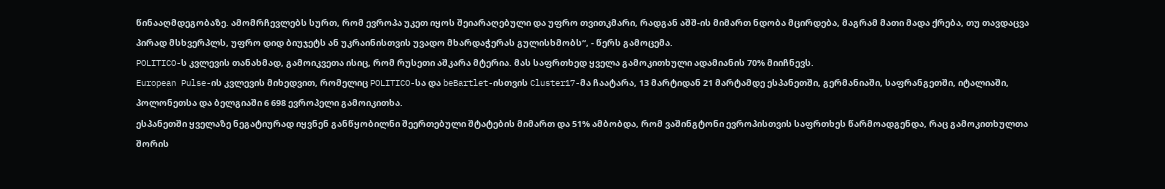წინააღმდეგობაზე. ამომრჩევლებს სურთ, რომ ევროპა უკეთ იყოს შეიარაღებული და უფრო თვითკმარი, რადგან აშშ-ის მიმართ ნდობა მცირდება, მაგრამ მათი მადა ქრება, თუ თავდაცვა პირად მსხვერპლს, უფრო დიდ ბიუჯეტს ან უკრაინისთვის უვადო მხარდაჭერას გულისხმობს“, - წერს გამოცემა.
POLITICO-ს კვლევის თანახმად, გამოიკვეთა ისიც, რომ რუსეთი აშკარა მტერია. მას საფრთხედ ყველა გამოკითხული ადამიანის 70% მიიჩნევს.
European Pulse-ის კვლევის მიხედვით, რომელიც POLITICO-სა და beBartlet-ისთვის Cluster17-მა ჩაატარა, 13 მარტიდან 21 მარტამდე ესპანეთში, გერმანიაში, საფრანგეთში, იტალიაში, პოლონეთსა და ბელგიაში 6 698 ევროპელი გამოიკითხა.
ესპანეთში ყველაზე ნეგატიურად იყვნენ განწყობილნი შეერთებული შტატების მიმართ და 51% ამბობდა, რომ ვაშინგტონი ევროპისთვის საფრთხეს წარმოადგენდა, რაც გამოკითხულთა შორის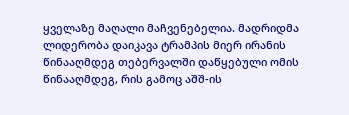ყველაზე მაღალი მაჩვენებელია. მადრიდმა ლიდერობა დაიკავა ტრამპის მიერ ირანის წინააღმდეგ თებერვალში დაწყებული ომის წინააღმდეგ, რის გამოც აშშ-ის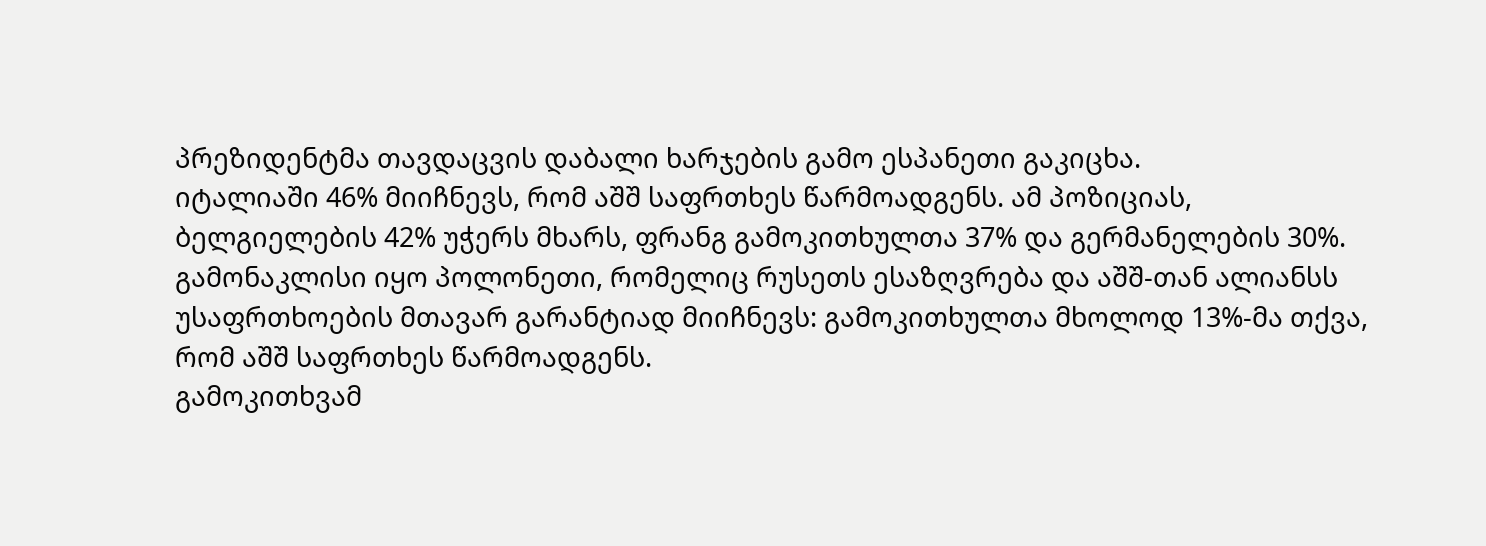პრეზიდენტმა თავდაცვის დაბალი ხარჯების გამო ესპანეთი გაკიცხა.
იტალიაში 46% მიიჩნევს, რომ აშშ საფრთხეს წარმოადგენს. ამ პოზიციას, ბელგიელების 42% უჭერს მხარს, ფრანგ გამოკითხულთა 37% და გერმანელების 30%.
გამონაკლისი იყო პოლონეთი, რომელიც რუსეთს ესაზღვრება და აშშ-თან ალიანსს უსაფრთხოების მთავარ გარანტიად მიიჩნევს: გამოკითხულთა მხოლოდ 13%-მა თქვა, რომ აშშ საფრთხეს წარმოადგენს.
გამოკითხვამ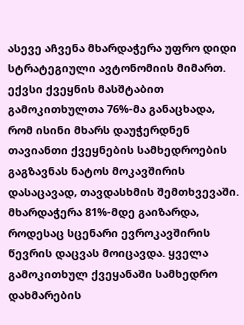ასევე აჩვენა მხარდაჭერა უფრო დიდი სტრატეგიული ავტონომიის მიმართ.
ექვსი ქვეყნის მასშტაბით გამოკითხულთა 76%-მა განაცხადა, რომ ისინი მხარს დაუჭერდნენ თავიანთი ქვეყნების სამხედროების გაგზავნას ნატოს მოკავშირის დასაცავად, თავდასხმის შემთხვევაში. მხარდაჭერა 81%-მდე გაიზარდა, როდესაც სცენარი ევროკავშირის წევრის დაცვას მოიცავდა. ყველა გამოკითხულ ქვეყანაში სამხედრო დახმარების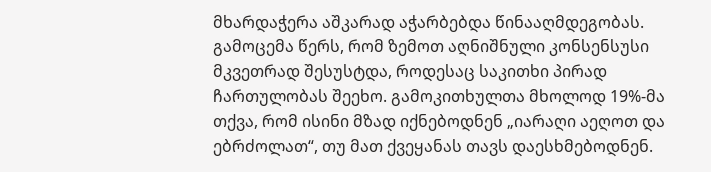მხარდაჭერა აშკარად აჭარბებდა წინააღმდეგობას.
გამოცემა წერს, რომ ზემოთ აღნიშნული კონსენსუსი მკვეთრად შესუსტდა, როდესაც საკითხი პირად ჩართულობას შეეხო. გამოკითხულთა მხოლოდ 19%-მა თქვა, რომ ისინი მზად იქნებოდნენ „იარაღი აეღოთ და ებრძოლათ“, თუ მათ ქვეყანას თავს დაესხმებოდნენ.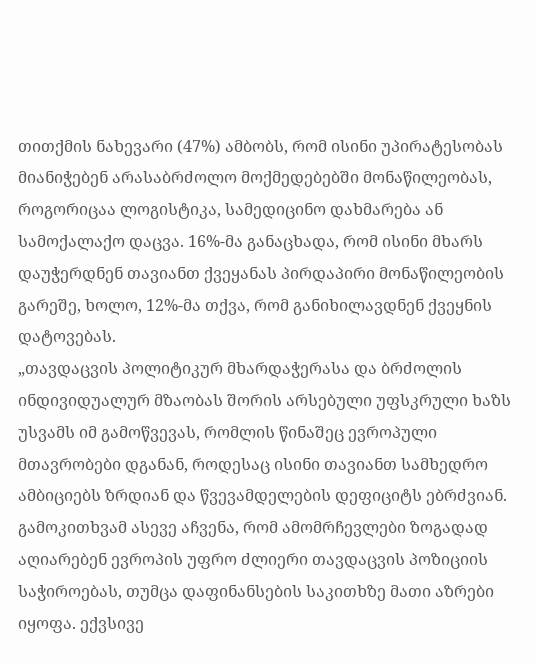თითქმის ნახევარი (47%) ამბობს, რომ ისინი უპირატესობას მიანიჭებენ არასაბრძოლო მოქმედებებში მონაწილეობას, როგორიცაა ლოგისტიკა, სამედიცინო დახმარება ან სამოქალაქო დაცვა. 16%-მა განაცხადა, რომ ისინი მხარს დაუჭერდნენ თავიანთ ქვეყანას პირდაპირი მონაწილეობის გარეშე, ხოლო, 12%-მა თქვა, რომ განიხილავდნენ ქვეყნის დატოვებას.
„თავდაცვის პოლიტიკურ მხარდაჭერასა და ბრძოლის ინდივიდუალურ მზაობას შორის არსებული უფსკრული ხაზს უსვამს იმ გამოწვევას, რომლის წინაშეც ევროპული მთავრობები დგანან, როდესაც ისინი თავიანთ სამხედრო ამბიციებს ზრდიან და წვევამდელების დეფიციტს ებრძვიან.
გამოკითხვამ ასევე აჩვენა, რომ ამომრჩევლები ზოგადად აღიარებენ ევროპის უფრო ძლიერი თავდაცვის პოზიციის საჭიროებას, თუმცა დაფინანსების საკითხზე მათი აზრები იყოფა. ექვსივე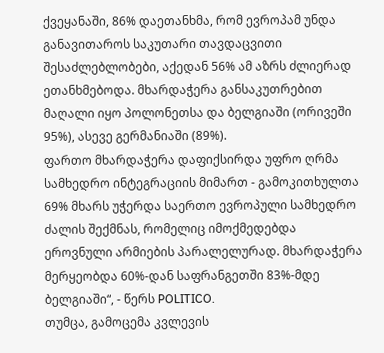ქვეყანაში, 86% დაეთანხმა, რომ ევროპამ უნდა განავითაროს საკუთარი თავდაცვითი შესაძლებლობები, აქედან 56% ამ აზრს ძლიერად ეთანხმებოდა. მხარდაჭერა განსაკუთრებით მაღალი იყო პოლონეთსა და ბელგიაში (ორივეში 95%), ასევე გერმანიაში (89%).
ფართო მხარდაჭერა დაფიქსირდა უფრო ღრმა სამხედრო ინტეგრაციის მიმართ - გამოკითხულთა 69% მხარს უჭერდა საერთო ევროპული სამხედრო ძალის შექმნას, რომელიც იმოქმედებდა ეროვნული არმიების პარალელურად. მხარდაჭერა მერყეობდა 60%-დან საფრანგეთში 83%-მდე ბელგიაში“, - წერს POLITICO.
თუმცა, გამოცემა კვლევის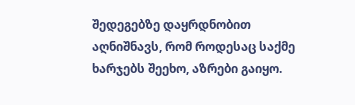შედეგებზე დაყრდნობით აღნიშნავს, რომ როდესაც საქმე ხარჯებს შეეხო, აზრები გაიყო.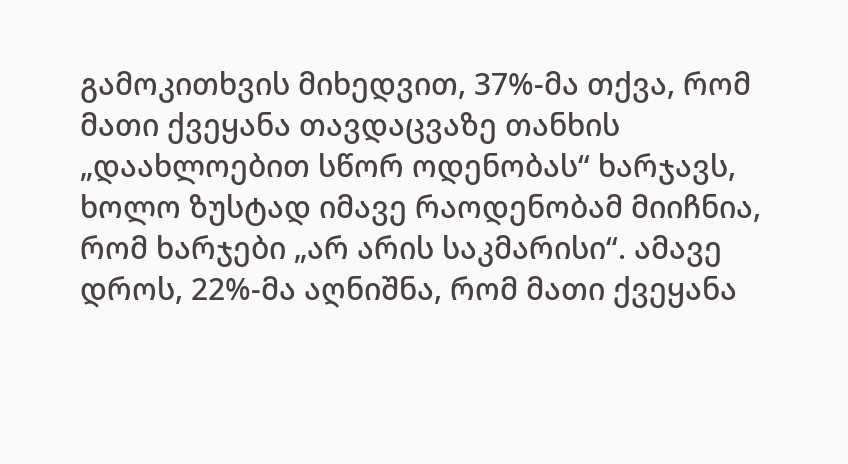გამოკითხვის მიხედვით, 37%-მა თქვა, რომ მათი ქვეყანა თავდაცვაზე თანხის „დაახლოებით სწორ ოდენობას“ ხარჯავს, ხოლო ზუსტად იმავე რაოდენობამ მიიჩნია, რომ ხარჯები „არ არის საკმარისი“. ამავე დროს, 22%-მა აღნიშნა, რომ მათი ქვეყანა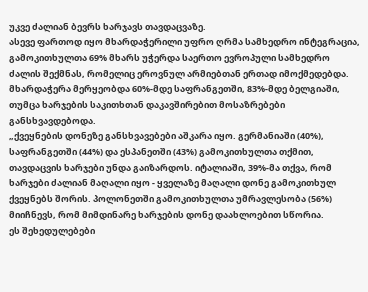უკვე ძალიან ბევრს ხარჯავს თავდაცვაზე.
ასევე ფართოდ იყო მხარდაჭერილი უფრო ღრმა სამხედრო ინტეგრაცია, გამოკითხულთა 69% მხარს უჭერდა საერთო ევროპული სამხედრო ძალის შექმნას, რომელიც ეროვნულ არმიებთან ერთად იმოქმედებდა. მხარდაჭერა მერყეობდა 60%-მდე საფრანგეთში, 83%-მდე ბელგიაში, თუმცა ხარჯების საკითხთან დაკავშირებით მოსაზრებები განსხვავდებოდა.
„ქვეყნების დონეზე განსხვავებები აშკარა იყო. გერმანიაში (40%), საფრანგეთში (44%) და ესპანეთში (43%) გამოკითხულთა თქმით, თავდაცვის ხარჯები უნდა გაიზარდოს. იტალიაში, 39%-მა თქვა, რომ ხარჯები ძალიან მაღალი იყო - ყველაზე მაღალი დონე გამოკითხულ ქვეყნებს შორის. პოლონეთში გამოკითხულთა უმრავლესობა (56%) მიიჩნევს, რომ მიმდინარე ხარჯების დონე დაახლოებით სწორია.
ეს შეხედულებები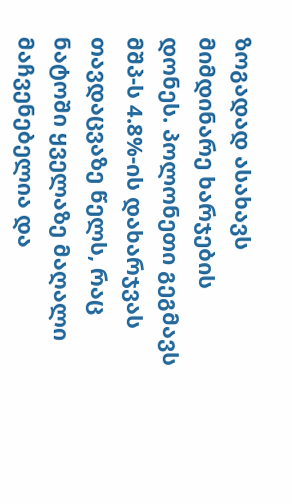ზოგადად ასახავს მიმდინარე ხარჯების დონეს. პოლონეთი გეგმავს მშპ-ს 4.8%-ის დახარჯვას თავდაცვაზე წელს, რაც ნატოში ყველაზე მაღალი მაჩვენებელია და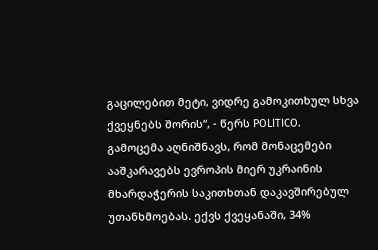გაცილებით მეტი, ვიდრე გამოკითხულ სხვა ქვეყნებს შორის“, - წერს POLITICO.
გამოცემა აღნიშნავს, რომ მონაცემები ააშკარავებს ევროპის მიერ უკრაინის მხარდაჭერის საკითხთან დაკავშირებულ უთანხმოებას. ექვს ქვეყანაში, 34%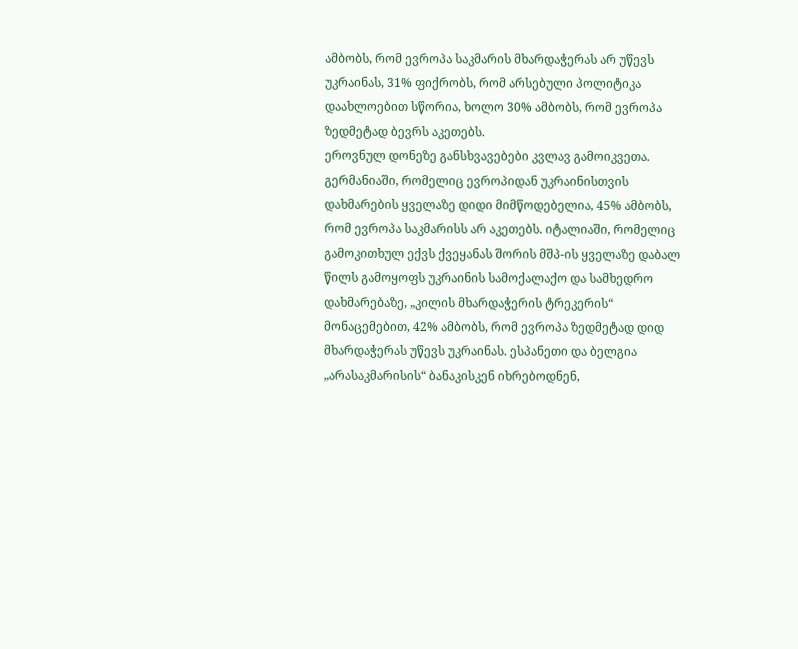ამბობს, რომ ევროპა საკმარის მხარდაჭერას არ უწევს უკრაინას, 31% ფიქრობს, რომ არსებული პოლიტიკა დაახლოებით სწორია, ხოლო 30% ამბობს, რომ ევროპა ზედმეტად ბევრს აკეთებს.
ეროვნულ დონეზე განსხვავებები კვლავ გამოიკვეთა. გერმანიაში, რომელიც ევროპიდან უკრაინისთვის დახმარების ყველაზე დიდი მიმწოდებელია, 45% ამბობს, რომ ევროპა საკმარისს არ აკეთებს. იტალიაში, რომელიც გამოკითხულ ექვს ქვეყანას შორის მშპ-ის ყველაზე დაბალ წილს გამოყოფს უკრაინის სამოქალაქო და სამხედრო დახმარებაზე, „კილის მხარდაჭერის ტრეკერის“ მონაცემებით, 42% ამბობს, რომ ევროპა ზედმეტად დიდ მხარდაჭერას უწევს უკრაინას. ესპანეთი და ბელგია „არასაკმარისის“ ბანაკისკენ იხრებოდნენ,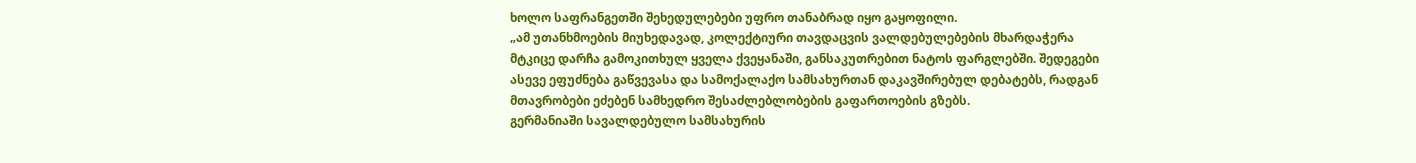ხოლო საფრანგეთში შეხედულებები უფრო თანაბრად იყო გაყოფილი.
„ამ უთანხმოების მიუხედავად, კოლექტიური თავდაცვის ვალდებულებების მხარდაჭერა მტკიცე დარჩა გამოკითხულ ყველა ქვეყანაში, განსაკუთრებით ნატოს ფარგლებში. შედეგები ასევე ეფუძნება გაწვევასა და სამოქალაქო სამსახურთან დაკავშირებულ დებატებს, რადგან მთავრობები ეძებენ სამხედრო შესაძლებლობების გაფართოების გზებს.
გერმანიაში სავალდებულო სამსახურის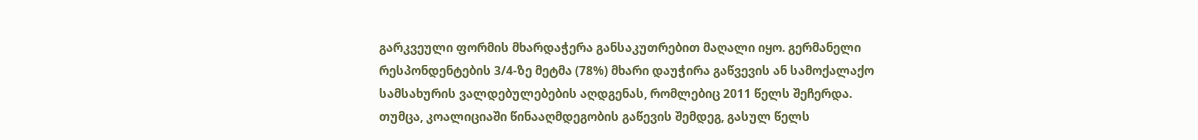გარკვეული ფორმის მხარდაჭერა განსაკუთრებით მაღალი იყო. გერმანელი რესპონდენტების 3/4-ზე მეტმა (78%) მხარი დაუჭირა გაწვევის ან სამოქალაქო სამსახურის ვალდებულებების აღდგენას, რომლებიც 2011 წელს შეჩერდა. თუმცა, კოალიციაში წინააღმდეგობის გაწევის შემდეგ, გასულ წელს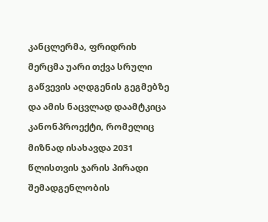კანცლერმა, ფრიდრიხ მერცმა უარი თქვა სრული გაწვევის აღდგენის გეგმებზე და ამის ნაცვლად დაამტკიცა კანონპროექტი, რომელიც მიზნად ისახავდა 2031 წლისთვის ჯარის პირადი შემადგენლობის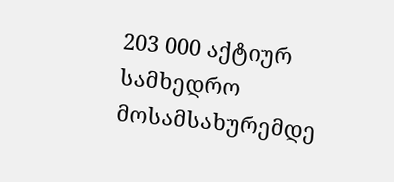203 000 აქტიურ სამხედრო მოსამსახურემდე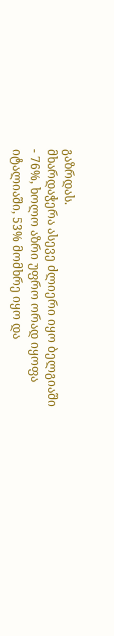გაზრდას.
მხარდაჭერა ასევე ძლიერი იყო ბელგიაში - 76%, ხოლო აზრი უფრო ორად იყოფა იტალიაში, 53% მომხრე იყო და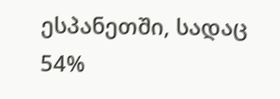ესპანეთში, სადაც 54%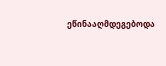ეწინააღმდეგებოდა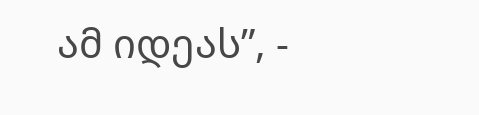ამ იდეას”, -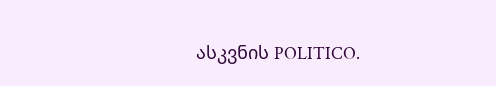ასკვნის POLITICO.